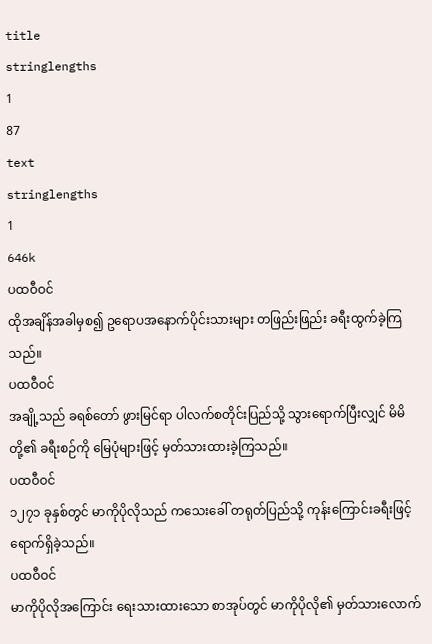title
stringlengths
1
87
text
stringlengths
1
646k
ပထဝီဝင်
ထိုအချိန်အခါမှစ၍ ဥရောပအနောက်ပိုင်းသားများ တဖြည်းဖြည်း ခရီးထွက်ခဲ့ကြသည်။
ပထဝီဝင်
အချို့သည် ခရစ်တော် ဖွားမြင်ရာ ပါလက်စတိုင်းပြည်သို့ သွားရောက်ပြီးလျှင် မိမိ တို့၏ ခရီးစဉ်ကို မြေပုံများဖြင့် မှတ်သားထားခဲ့ကြသည်။
ပထဝီဝင်
၁၂၇၁ ခုနှစ်တွင် မာကိုပိုလိုသည် ကသေးခေါ် တရုတ်ပြည်သို့ ကုန်းကြောင်းခရီးဖြင့် ရောက်ရှိခဲ့သည်။
ပထဝီဝင်
မာကိုပိုလိုအကြောင်း ရေးသားထားသော စာအုပ်တွင် မာကိုပိုလို၏ မှတ်သားလောက်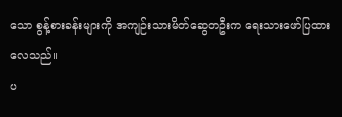သော စွန့်စားခန်းများကို အကျဉ်းသားမိတ်ဆွေတဦးက ရေးသားဖော်ပြထားလေသည်။
ပ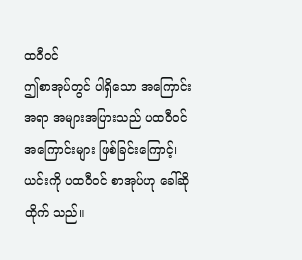ထဝီဝင်
ဤစာအုပ်တွင် ပါရှိသော အကြောင်းအရာ အများအပြားသည် ပထဝီဝင်အကြောင်းများ ဖြစ်ခြင်းကြောင့်၊ ယင်းကို ပထဝီဝင် စာအုပ်ဟု ခေါ်ဆိုထိုက် သည်။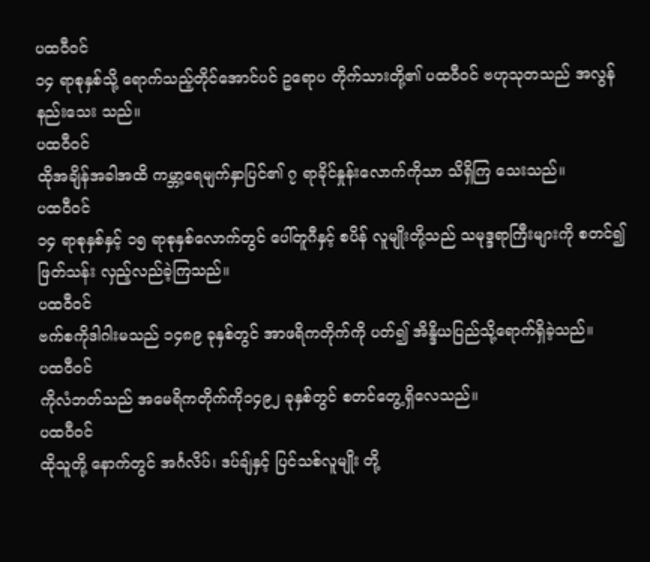ပထဝီဝင်
၁၄ ရာစုနှစ်သို့ ရောက်သည့်တိုင်အောင်ပင် ဥရောပ တိုက်သားတို့၏ ပထဝီဝင် ဗဟုသုတသည် အလွန်နည်းသေး သည်။
ပထဝီဝင်
ထိုအချိန်အခါအထိ ကမ္ဘာ့ရေမျက်နှာပြင်၏ ၇ ရာခိုင်နှုန်းလောက်ကိုသာ သိရှိကြ သေးသည်။
ပထဝီဝင်
၁၄ ရာစုနှစ်နှင့် ၁၅ ရာစုနှစ်လောက်တွင် ပေါ်တူဂီနှင့် စပိန် လူမျိုးတို့သည် သမုဒ္ဒရာကြီးများကို စတင်၍ ဖြတ်သန်း လှည့်လည်ခဲ့ကြသည်။
ပထဝီဝင်
ဗက်စကိုဒါဂါးမသည် ၁၄၈၉ ခုနှစ်တွင် အာဖရိကတိုက်ကို ပတ်၍ အိန္ဒိယပြည်သို့ရောက်ရှိခဲ့သည်။
ပထဝီဝင်
ကိုလံဘတ်သည် အမေရိကတိုက်ကို၁၄၉၂ ခုနှစ်တွင် စတင်တွေ့ရှိလေသည်။
ပထဝီဝင်
ထိုသူတို့ နောက်တွင် အင်္ဂလိပ်၊ ဒပ်ချ်နှင့် ပြင်သစ်လူမျိုး တို့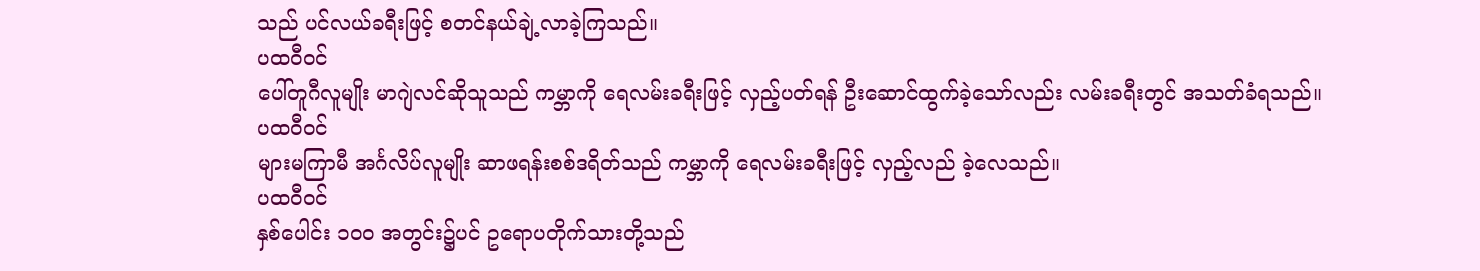သည် ပင်လယ်ခရီးဖြင့် စတင်နယ်ချဲ့လာခဲ့ကြသည်။
ပထဝီဝင်
ပေါ်တူဂီလူမျိုး မာဂျဲလင်ဆိုသူသည် ကမ္ဘာကို ရေလမ်းခရီးဖြင့် လှည့်ပတ်ရန် ဦးဆောင်ထွက်ခဲ့သော်လည်း လမ်းခရီးတွင် အသတ်ခံရသည်။
ပထဝီဝင်
များမကြာမီ အင်္ဂလိပ်လူမျိုး ဆာဖရန်းစစ်ဒရိတ်သည် ကမ္ဘာကို ရေလမ်းခရီးဖြင့် လှည့်လည် ခဲ့လေသည်။
ပထဝီဝင်
နှစ်ပေါင်း ၁၀ဝ အတွင်း၌ပင် ဥရောပတိုက်သားတို့သည်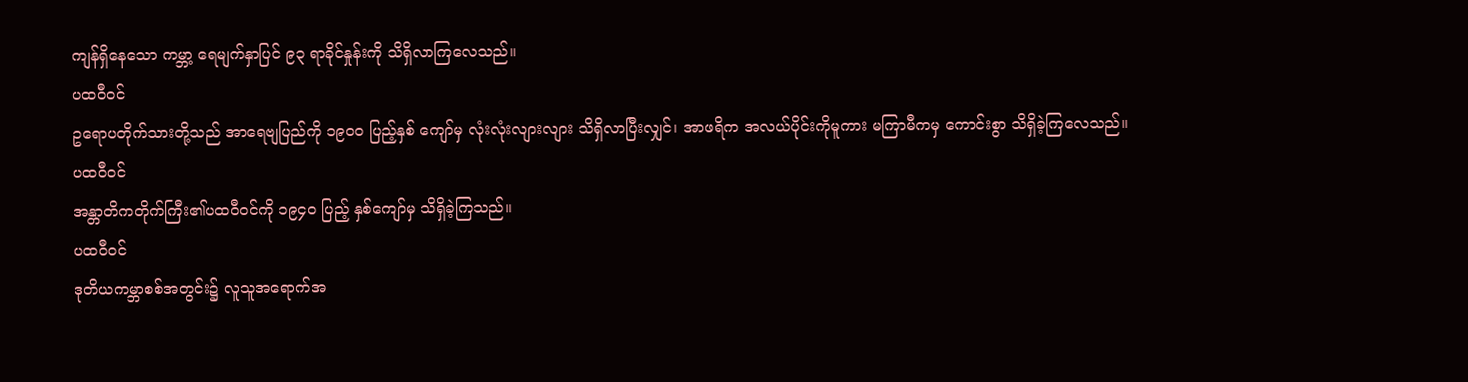ကျန်ရှိနေသော ကမ္ဘာ့ ရေမျက်နှာပြင် ၉၃ ရာခိုင်နှုန်းကို သိရှိလာကြလေသည်။
ပထဝီဝင်
ဥရောပတိုက်သားတို့သည် အာရေဗျပြည်ကို ၁၉၀ဝ ပြည့်နှစ် ကျော်မှ လုံးလုံးလျားလျား သိရှိလာပြီးလျှင်၊ အာဖရိက အလယ်ပိုင်းကိုမူကား မကြာမီကမှ ကောင်းစွာ သိရှိခဲ့ကြလေသည်။
ပထဝီဝင်
အန္တာတိကတိုက်ကြီး၏ပထဝီဝင်ကို ၁၉၄၀ ပြည့် နှစ်ကျော်မှ သိရှိခဲ့ကြသည်။
ပထဝီဝင်
ဒုတိယကမ္ဘာစစ်အတွင်း၌ လူသူအရောက်အ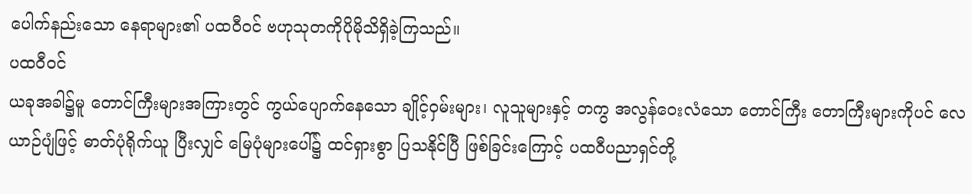ပေါက်နည်းသော နေရာများ၏ ပထဝီဝင် ဗဟုသုတကိုပိုမိုသိရှိခဲ့ကြသည်။
ပထဝီဝင်
ယခုအခါ၌မူ တောင်ကြီးများအကြားတွင် ကွယ်ပျောက်နေသော ချိုင့်ဝှမ်းများ၊ လူသူများနှင့် တကွ အလွန်ဝေးလံသော တောင်ကြီး တောကြီးများကိုပင် လေယာဉ်ပျံဖြင့် ဓာတ်ပုံရိုက်ယူ ပြီးလျှင် မြေပုံများပေါ်၌ ထင်ရှားစွာ ပြသနိုင်ပြီ ဖြစ်ခြင်းကြောင့် ပထဝီပညာရှင်တို့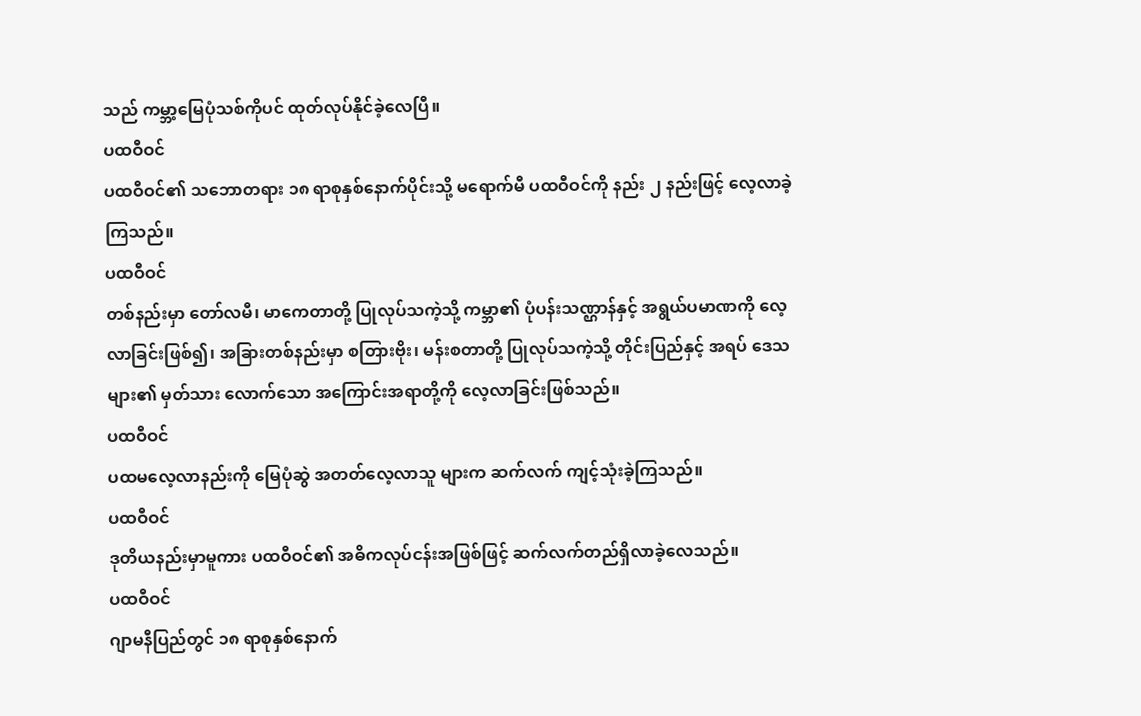သည် ကမ္ဘာ့မြေပုံသစ်ကိုပင် ထုတ်လုပ်နိုင်ခဲ့လေပြီ။
ပထဝီဝင်
ပထဝီဝင်၏ သဘောတရား ၁၈ ရာစုနှစ်နောက်ပိုင်းသို့ မရောက်မီ ပထဝီဝင်ကို နည်း ၂ နည်းဖြင့် လေ့လာခဲ့ကြသည်။
ပထဝီဝင်
တစ်နည်းမှာ တော်လမီ၊ မာကေတာတို့ ပြုလုပ်သကဲ့သို့ ကမ္ဘာ၏ ပုံပန်းသဏ္ဌာန်နှင့် အရွယ်ပမာဏကို လေ့လာခြင်းဖြစ်၍၊ အခြားတစ်နည်းမှာ စတြားဗိုး၊ မန်းစတာတို့ ပြုလုပ်သကဲ့သို့ တိုင်းပြည်နှင့် အရပ် ဒေသများ၏ မှတ်သား လောက်သော အကြောင်းအရာတို့ကို လေ့လာခြင်းဖြစ်သည်။
ပထဝီဝင်
ပထမလေ့လာနည်းကို မြေပုံဆွဲ အတတ်လေ့လာသူ များက ဆက်လက် ကျင့်သုံးခဲ့ကြသည်။
ပထဝီဝင်
ဒုတိယနည်းမှာမူကား ပထဝီဝင်၏ အဓိကလုပ်ငန်းအဖြစ်ဖြင့် ဆက်လက်တည်ရှိလာခဲ့လေသည်။
ပထဝီဝင်
ဂျာမနီပြည်တွင် ၁၈ ရာစုနှစ်နောက်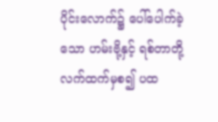ပိုင်းလောက်၌ ပေါ်ပေါက်ခဲ့သော ဟမ်းဗို့နှင့် ရစ်တာတို့ လက်ထက်မှစ၍ ပထ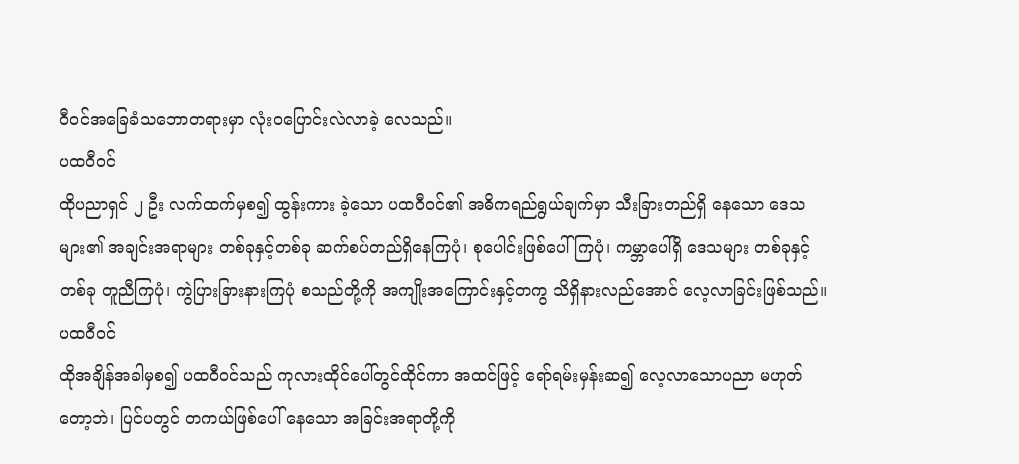ဝီဝင်အခြေခံသဘောတရားမှာ လုံးဝပြောင်းလဲလာခဲ့ လေသည်။
ပထဝီဝင်
ထိုပညာရှင် ၂ ဦး လက်ထက်မှစ၍ ထွန်းကား ခဲ့သော ပထဝီဝင်၏ အဓိကရည်ရွယ်ချက်မှာ သီးခြားတည်ရှိ နေသော ဒေသများ၏ အချင်းအရာများ တစ်ခုနှင့်တစ်ခု ဆက်စပ်တည်ရှိနေကြပုံ၊ စုပေါင်းဖြစ်ပေါ်ကြပုံ၊ ကမ္ဘာပေါ်ရှိ ဒေသများ တစ်ခုနှင့်တစ်ခု တူညီကြပုံ၊ ကွဲပြားခြားနားကြပုံ စသည်တို့ကို အကျိုးအကြောင်းနှင့်တကွ သိရှိနားလည်အောင် လေ့လာခြင်းဖြစ်သည်။
ပထဝီဝင်
ထိုအချိန်အခါမှစ၍ ပထဝီဝင်သည် ကုလားထိုင်ပေါ်တွင်ထိုင်ကာ အထင်ဖြင့် ရော်ရမ်းမှန်းဆ၍ လေ့လာသောပညာ မဟုတ်တော့ဘဲ၊ ပြင်ပတွင် တကယ်ဖြစ်ပေါ် နေသော အခြင်းအရာတို့ကို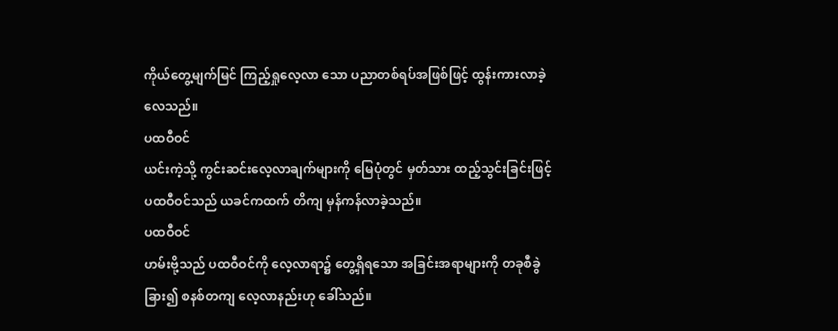ကိုယ်တွေ့မျက်မြင် ကြည့်ရှုလေ့လာ သော ပညာတစ်ရပ်အဖြစ်ဖြင့် ထွန်းကားလာခဲ့လေသည်။
ပထဝီဝင်
ယင်းကဲ့သို့ ကွင်းဆင်းလေ့လာချက်များကို မြေပုံတွင် မှတ်သား ထည့်သွင်းခြင်းဖြင့် ပထဝီဝင်သည် ယခင်ကထက် တိကျ မှန်ကန်လာခဲ့သည်။
ပထဝီဝင်
ဟမ်းဗို့သည် ပထဝီဝင်ကို လေ့လာရာ၌ တွေ့ရှိရသော အခြင်းအရာများကို တခုစီခွဲခြား၍ စနစ်တကျ လေ့လာနည်းဟု ခေါ်သည်။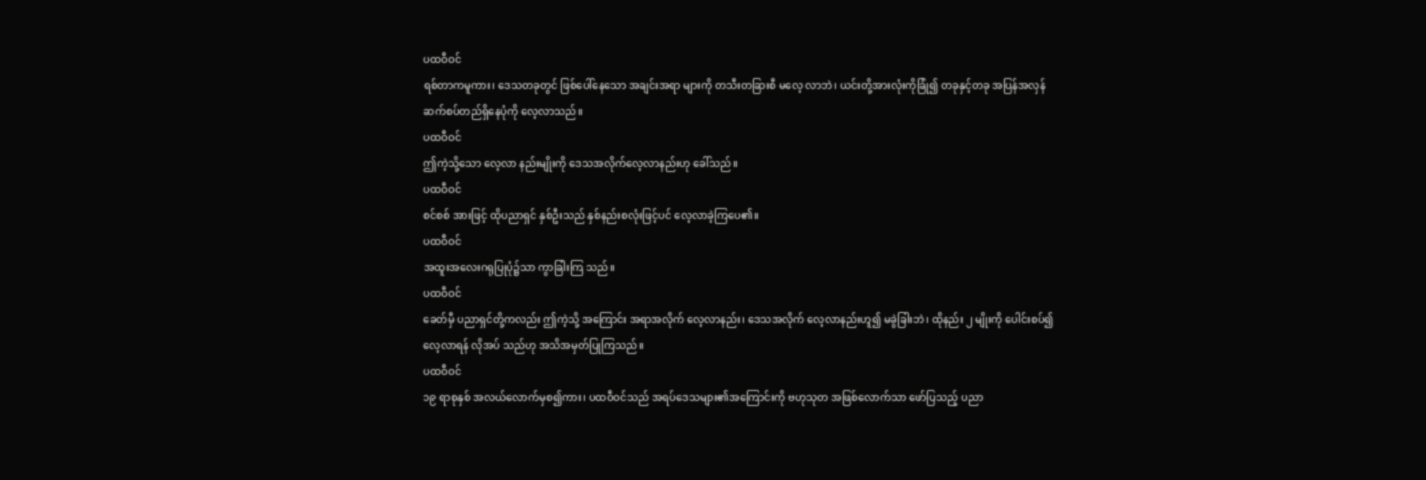ပထဝီဝင်
ရစ်တာကမူကား၊ ဒေသတခုတွင် ဖြစ်ပေါ်နေသော အချင်းအရာ များကို တသီးတခြားစီ မလေ့ လာဘဲ၊ ယင်းတို့အားလုံးကိုခြုံ၍ တခုနှင့်တခု အပြန်အလှန် ဆက်စပ်တည်ရှိနေပုံကို လေ့လာသည်။
ပထဝီဝင်
ဤကဲ့သို့သော လေ့လာ နည်းမျိုးကို ဒေသအလိုက်လေ့လာနည်းဟု ခေါ်သည်။
ပထဝီဝင်
စင်စစ် အားဖြင့် ထိုပညာရှင် နှစ်ဦးသည် နှစ်နည်းစလုံးဖြင့်ပင် လေ့လာခဲ့ကြပေ၏။
ပထဝီဝင်
အထူးအလေးဂရုပြုပုံ၌သာ ကွာခြါးကြ သည်။
ပထဝီဝင်
ခေတ်မှီ ပညာရှင်တို့ကလည်း ဤကဲ့သို့ အကြောင်း အရာအလိုက် လေ့လာနည်း၊ ဒေသအလိုက် လေ့လာနည်းဟူ၍ မခွဲခြါးဘဲ၊ ထိုနည်း ၂ မျိုးကို ပေါင်းစပ်၍ လေ့လာရန် လိုအပ် သည်ဟု အသိအမှတ်ပြုကြသည်။
ပထဝီဝင်
၁၉ ရာစုနှစ် အလယ်လောက်မှစ၍ကား၊ ပထဝီဝင်သည် အရပ်ဒေသများ၏အကြောင်းကို ဗဟုသုတ အဖြစ်လောက်သာ ဖော်ပြသည့် ပညာ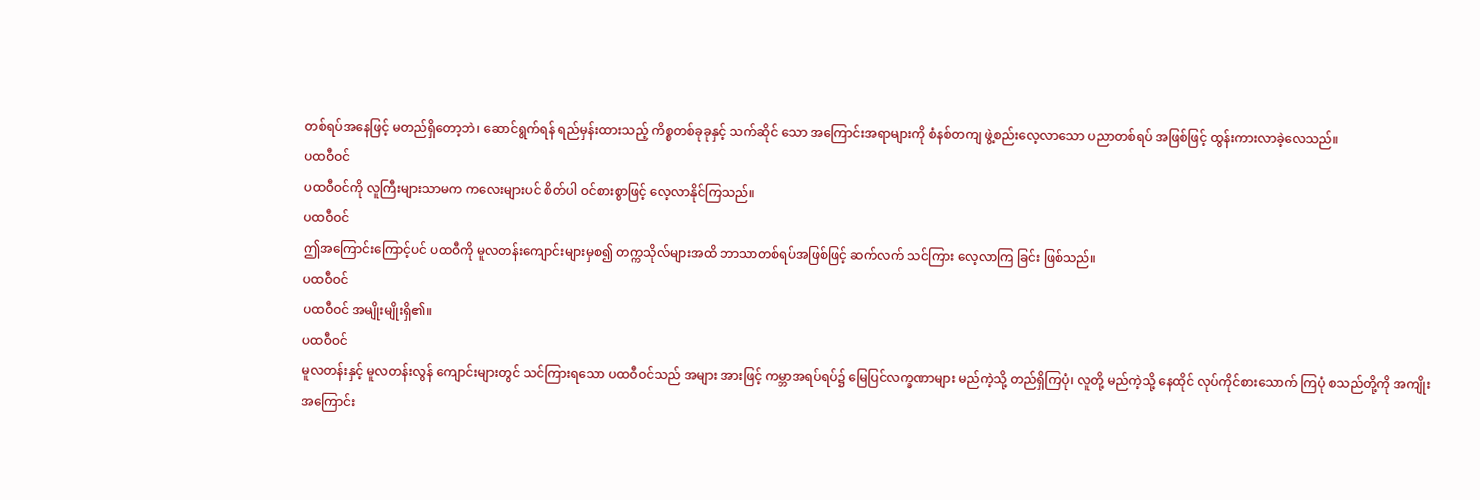တစ်ရပ်အနေဖြင့် မတည်ရှိတော့ဘဲ၊ ဆောင်ရွက်ရန် ရည်မှန်းထားသည့် ကိစ္စတစ်ခုခုနှင့် သက်ဆိုင် သော အကြောင်းအရာများကို စံနစ်တကျ ဖွဲ့စည်းလေ့လာသော ပညာတစ်ရပ် အဖြစ်ဖြင့် ထွန်းကားလာခဲ့လေသည်။
ပထဝီဝင်
ပထဝီဝင်ကို လူကြီးများသာမက ကလေးများပင် စိတ်ပါ ဝင်စားစွာဖြင့် လေ့လာနိုင်ကြသည်။
ပထဝီဝင်
ဤအကြောင်းကြောင့်ပင် ပထဝီကို မူလတန်းကျောင်းများမှစ၍ တက္ကသိုလ်များအထိ ဘာသာတစ်ရပ်အဖြစ်ဖြင့် ဆက်လက် သင်ကြား လေ့လာကြ ခြင်း ဖြစ်သည်။
ပထဝီဝင်
ပထဝီဝင် အမျိုးမျိုးရှိ၏။
ပထဝီဝင်
မူလတန်းနှင့် မူလတန်းလွန် ကျောင်းများတွင် သင်ကြားရသော ပထဝီဝင်သည် အများ အားဖြင့် ကမ္ဘာအရပ်ရပ်၌ မြေပြင်လက္ခဏာများ မည်ကဲ့သို့ တည်ရှိကြပုံ၊ လူတို့ မည်ကဲ့သို့ နေထိုင် လုပ်ကိုင်စားသောက် ကြပုံ စသည်တို့ကို အကျိုးအကြောင်း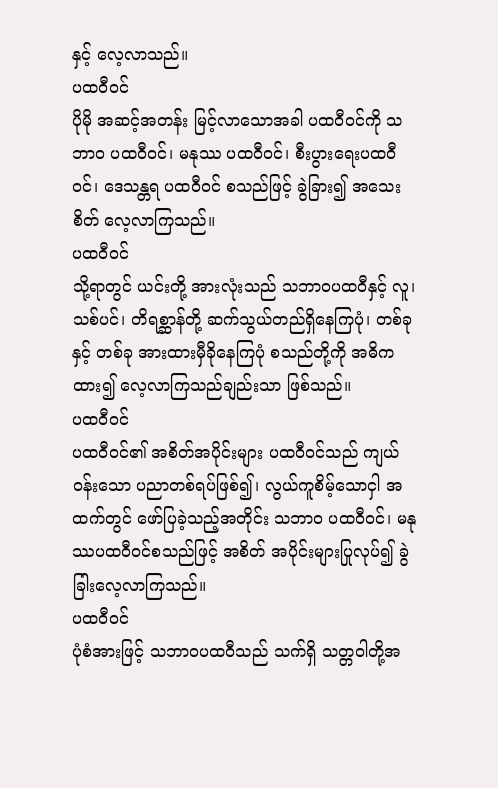နှင့် လေ့လာသည်။
ပထဝီဝင်
ပိုမို အဆင့်အတန်း မြင့်လာသောအခါ ပထဝီဝင်ကို သဘာဝ ပထဝီဝင်၊ မနုဿ ပထဝီဝင်၊ စီးပွားရေးပထဝီဝင်၊ ဒေသန္တရ ပထဝီဝင် စသည်ဖြင့် ခွဲခြား၍ အသေးစိတ် လေ့လာကြသည်။
ပထဝီဝင်
သို့ရာတွင် ယင်းတို့ အားလုံးသည် သဘာဝပထဝီနှင့် လူ၊ သစ်ပင်၊ တိရစ္ဆာန်တို့ ဆက်သွယ်တည်ရှိနေကြပုံ၊ တစ်ခုနှင့် တစ်ခု အားထားမှီခိုနေကြပုံ စသည်တို့ကို အဓိကထား၍ လေ့လာကြသည်ချည်းသာ ဖြစ်သည်။
ပထဝီဝင်
ပထဝီဝင်၏ အစိတ်အပိုင်းများ ပထဝီဝင်သည် ကျယ်ဝန်းသော ပညာတစ်ရပ်ဖြစ်၍၊ လွယ်ကူစိမ့်သောငှါ အထက်တွင် ဖော်ပြခဲ့သည့်အတိုင်း သဘာဝ ပထဝီဝင်၊ မနုဿပထဝီဝင်စသည်ဖြင့် အစိတ် အပိုင်းများပြုလုပ်၍ ခွဲခြါးလေ့လာကြသည်။
ပထဝီဝင်
ပုံစံအားဖြင့် သဘာဝပထဝီသည် သက်ရှိ သတ္တဝါတို့အ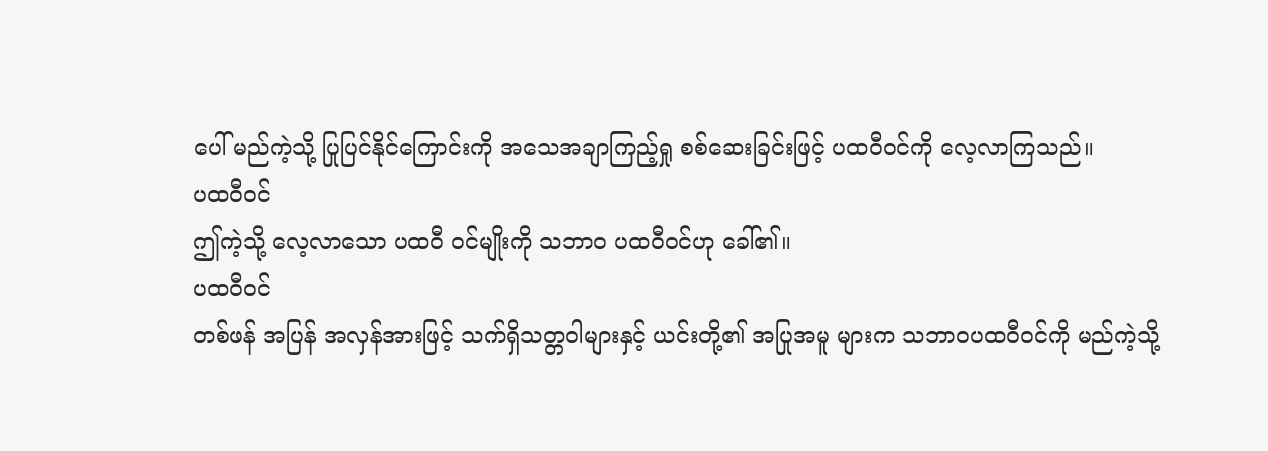ပေါ် မည်ကဲ့သို့ ပြုပြင်နိုင်ကြောင်းကို အသေအချာကြည့်ရှု စစ်ဆေးခြင်းဖြင့် ပထဝီဝင်ကို လေ့လာကြသည်။
ပထဝီဝင်
ဤကဲ့သို့ လေ့လာသော ပထဝီ ဝင်မျိုးကို သဘာဝ ပထဝီဝင်ဟု ခေါ်၏။
ပထဝီဝင်
တစ်ဖန် အပြန် အလှန်အားဖြင့် သက်ရှိသတ္တဝါများနှင့် ယင်းတို့၏ အပြုအမူ များက သဘာဝပထဝီဝင်ကို မည်ကဲ့သို့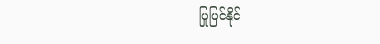ပြုပြင်နိုင်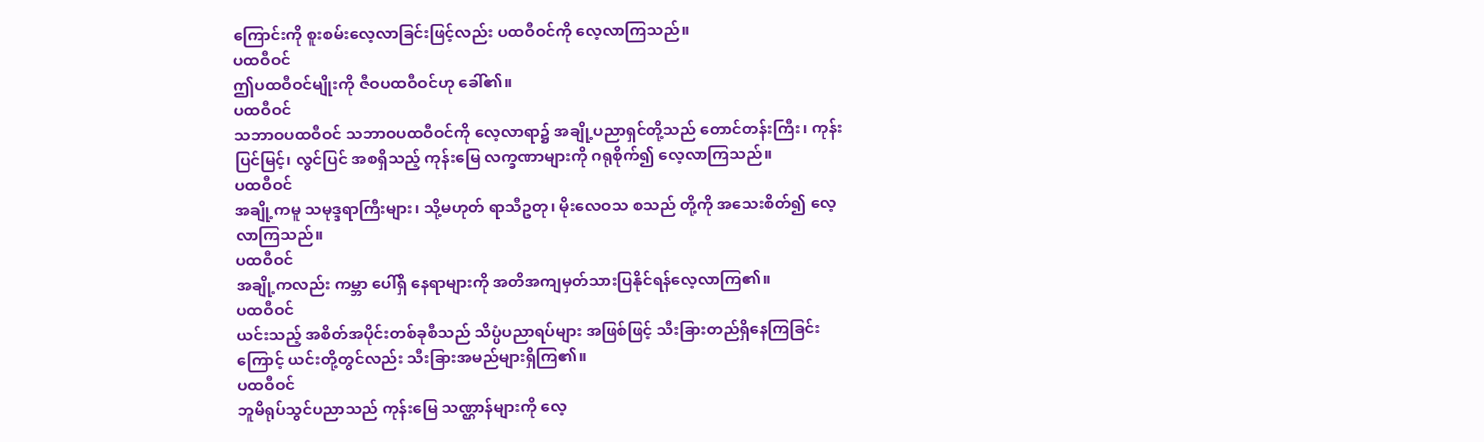ကြောင်းကို စူးစမ်းလေ့လာခြင်းဖြင့်လည်း ပထဝီဝင်ကို လေ့လာကြသည်။
ပထဝီဝင်
ဤပထဝီဝင်မျိုးကို ဇီဝပထဝီဝင်ဟု ခေါ်၏။
ပထဝီဝင်
သဘာဝပထဝီဝင် သဘာဝပထဝီဝင်ကို လေ့လာရာ၌ အချို့ပညာရှင်တို့သည် တောင်တန်းကြီး၊ ကုန်းပြင်မြင့်၊ လွင်ပြင် အစရှိသည့် ကုန်းမြေ လက္ခဏာများကို ဂရုစိုက်၍ လေ့လာကြသည်။
ပထဝီဝင်
အချို့ကမူ သမုဒ္ဒရာကြီးများ၊ သို့မဟုတ် ရာသီဥတု၊ မိုးလေဝသ စသည် တို့ကို အသေးစိတ်၍ လေ့လာကြသည်။
ပထဝီဝင်
အချို့ကလည်း ကမ္ဘာ ပေါ်ရှိ နေရာများကို အတိအကျမှတ်သားပြနိုင်ရန်လေ့လာကြ၏။
ပထဝီဝင်
ယင်းသည့် အစိတ်အပိုင်းတစ်ခုစီသည် သိပ္ပံပညာရပ်များ အဖြစ်ဖြင့် သီးခြားတည်ရှိနေကြခြင်းကြောင့် ယင်းတို့တွင်လည်း သီးခြားအမည်များရှိကြ၏။
ပထဝီဝင်
ဘူမိရုပ်သွင်ပညာသည် ကုန်းမြေ သဏ္ဌာန်များကို လေ့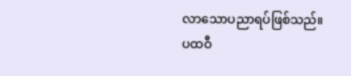လာသောပညာရပ်ဖြစ်သည်။
ပထဝီ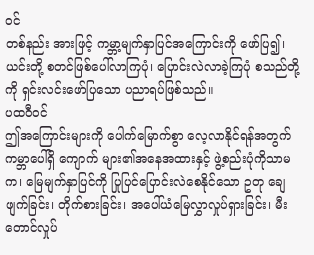ဝင်
တစ်နည်း အားဖြင့် ကမ္ဘာ့မျက်နှာပြင်အကြောင်းကို ဖော်ပြ၍၊ ယင်းတို့ စတင်ဖြစ်ပေါ်လာကြပုံ၊ ပြောင်းလဲလာခဲ့ကြပုံ စသည်တို့ကို ရှင်းလင်းဖော်ပြသော ပညာရပ်ဖြစ်သည်။
ပထဝီဝင်
ဤအကြောင်းများကို ပေါက်မြောက်စွာ လေ့လာနိုင်ရန်အတွက် ကမ္ဘာပေါ်ရှိ ကျောက် များ၏အနေအထားနှင့် ဖွဲ့စည်းပုံကိုသာမက၊ မြေမျက်နှာပြင်ကို ပြုပြင်ပြောင်းလဲစေနိုင်သော ဥတု ချေဖျက်ခြင်း၊ တိုက်စားခြင်း၊ အပေါ်ယံမြေလွှာလှုပ်ရှားခြင်း၊ မီးတောင်လှုပ်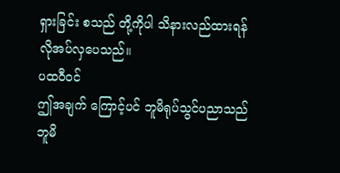ရှားခြင်း စသည် တို့ကိုပါ သိနားလည်ထားရန် လိုအပ်လှပေသည်။
ပထဝီဝင်
ဤအချက် ကြောင့်ပင် ဘူမိရုပ်သွင်ပညာသည် ဘူမိ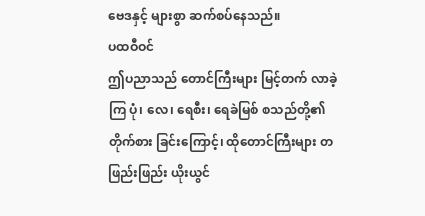ဗေဒနှင့် များစွာ ဆက်စပ်နေသည်။
ပထဝီဝင်
ဤပညာသည် တောင်ကြီးများ မြင့်တက် လာခဲ့ကြ ပုံ၊ လေ၊ ရေစီး၊ ရေခဲမြစ် စသည်တို့၏ တိုက်စား ခြင်းကြောင့်၊ ထိုတောင်ကြီးများ တဖြည်းဖြည်း ယိုးယွင်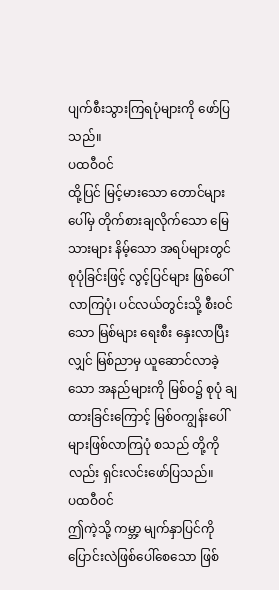ပျက်စီးသွားကြရပုံများကို ဖော်ပြသည်။
ပထဝီဝင်
ထို့ပြင် မြင့်မားသော တောင်များပေါ်မှ တိုက်စားချလိုက်သော မြေသားများ နိမ့်သော အရပ်များတွင် စုပုံခြင်းဖြင့် လွင့်ပြင်များ ဖြစ်ပေါ်လာကြပုံ၊ ပင်လယ်တွင်းသို့ စီးဝင်သော မြစ်များ ရေးစီး နှေးလာပြီးလျှင် မြစ်ညာမှ ယူဆောင်လာခဲ့သော အနည်များကို မြစ်ဝ၌ စုပုံ ချထားခြင်းကြောင့် မြစ်ဝကျွန်းပေါ်များဖြစ်လာကြပုံ စသည် တို့ကိုလည်း ရှင်းလင်းဖော်ပြသည်။
ပထဝီဝင်
ဤကဲ့သို့ ကမ္ဘာ့ မျက်နှာပြင်ကို ပြောင်းလဲဖြစ်ပေါ်စေသော ဖြစ်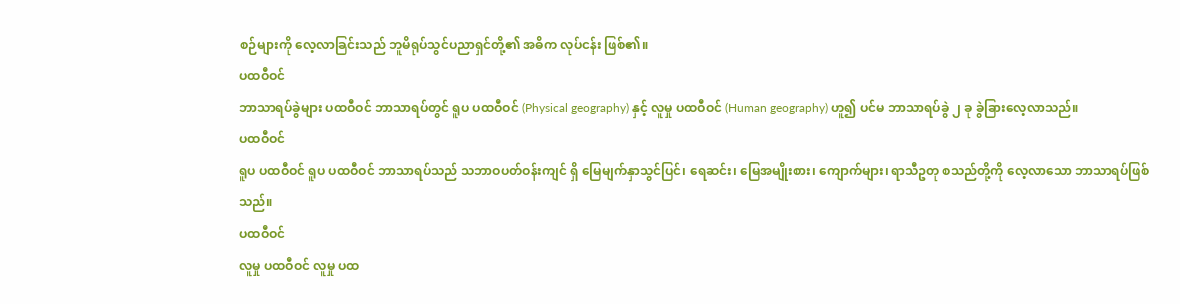စဉ်များကို လေ့လာခြင်းသည် ဘူမိရုပ်သွင်ပညာရှင်တို့၏ အဓိက လုပ်ငန်း ဖြစ်၏။
ပထဝီဝင်
ဘာသာရပ်ခွဲများ ပထဝီဝင် ဘာသာရပ်တွင် ရူပ ပထဝီဝင် (Physical geography) နှင့် လူမှု ပထဝီဝင် (Human geography) ဟူ၍ ပင်မ ဘာသာရပ်ခွဲ ၂ ခု ခွဲခြားလေ့လာသည်။
ပထဝီဝင်
ရူပ ပထဝီဝင် ရူပ ပထဝီဝင် ဘာသာရပ်သည် သဘာဝပတ်ဝန်းကျင် ရှိ မြေမျက်နှာသွင်ပြင်၊ ရေဆင်း၊ မြေအမျိုးစား၊ ကျောက်များ၊ ရာသီဥတု စသည်တို့ကို လေ့လာသော ဘာသာရပ်ဖြစ်သည်။
ပထဝီဝင်
လူမှု ပထဝီဝင် လူမှု ပထ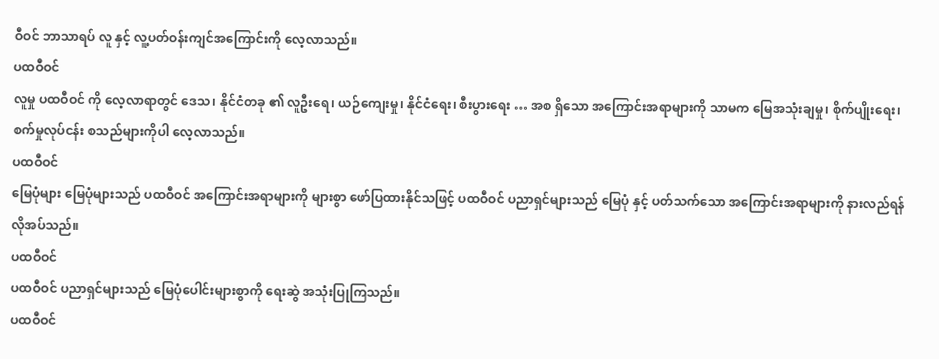ဝီဝင် ဘာသာရပ် လူ နှင့် လူ့ပတ်ဝန်းကျင်အကြောင်းကို လေ့လာသည်။
ပထဝီဝင်
လူမှု ပထဝီဝင် ကို လေ့လာရာတွင် ဒေသ၊ နိုင်ငံတခု ၏ လူဦးရေ၊ ယဉ်ကျေးမှု၊ နိုင်ငံရေး၊ စီးပွားရေး … အစ ရှိသော အကြောင်းအရာများကို သာမက မြေအသုံးချမှု၊ စိုက်ပျိုးရေး၊ စက်မှုလုပ်ငန်း စသည်များကိုပါ လေ့လာသည်။
ပထဝီဝင်
မြေပုံများ မြေပုံများသည် ပထဝီဝင် အကြောင်းအရာများကို များစွာ ဖော်ပြထားနိုင်သဖြင့် ပထဝီဝင် ပညာရှင်များသည် မြေပုံ နှင့် ပတ်သက်သော အကြောင်းအရာများကို နားလည်ရန် လိုအပ်သည်။
ပထဝီဝင်
ပထဝီဝင် ပညာရှင်များသည် မြေပုံပေါင်းများစွာကို ရေးဆွဲ အသုံးပြုကြသည်။
ပထဝီဝင်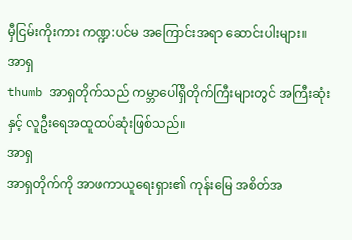မှီငြမ်းကိုးကား ကဏ္ဍ:ပင်မ အကြောင်းအရာ ဆောင်းပါးများ။
အာရှ
thumb အာရှတိုက်သည် ကမ္ဘာပေါ်ရှိတိုက်ကြီးများတွင် အကြီးဆုံးနှင့် လူဦးရေအထူထပ်ဆုံးဖြစ်သည်။
အာရှ
အာရှတိုက်ကို အာဖကာယူရေး‌ရှား၏ ကုန်းမြေ အစိတ်အ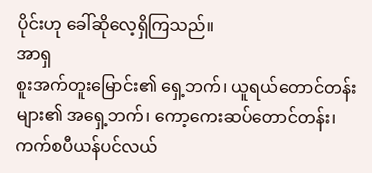ပိုင်းဟု ခေါ်ဆိုလေ့ရှိကြသည်။
အာရှ
စူးအက်တူးမြောင်း၏ ရှေ့ဘက်၊ ယူရယ်တောင်တန်းများ၏ အရှေ့ဘက်၊ ကော့ကေးဆပ်တောင်တန်း၊ ကက်စပီယန်ပင်လယ်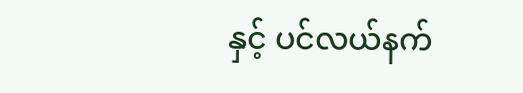နှင့် ပင်လယ်နက်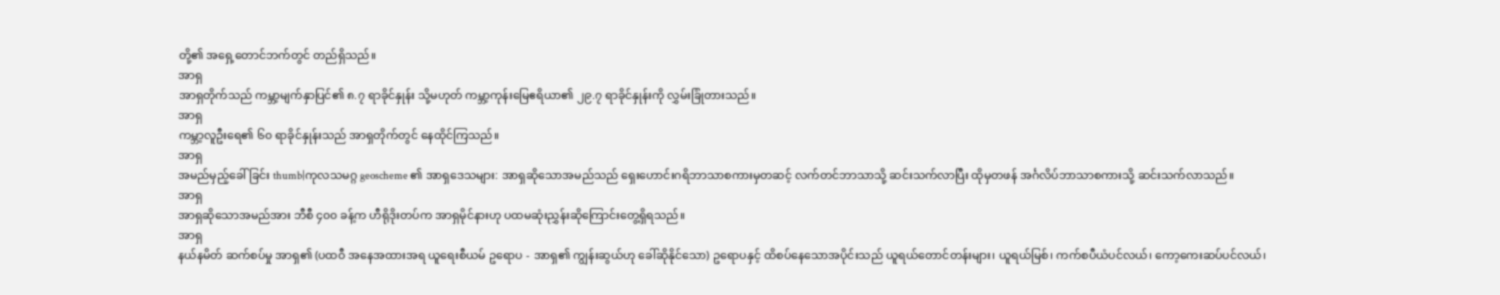တို့၏ အရှေ့တောင်ဘက်တွင် တည်ရှိသည်။
အာရှ
အာရှတိုက်သည် ကမ္ဘာ့မျက်နှာပြင်၏ ၈.၇ ရာခိုင်နှုန်း သို့မဟုတ် ကမ္ဘာ့ကုန်းမြေဧရိယာ၏ ၂၉.၇ ရာခိုင်နှုန်းကို လွှမ်းခြုံတားသည်။
အာရှ
ကမ္ဘာ့လူဦးရေ၏ ၆၀ ရာခိုင်နှုန်းသည် အာရှတိုက်တွင် နေထိုင်ကြသည်။
အာရှ
အမည်မှည့်ခေါ်ခြင်း thumb|ကုလသမဂ္ဂ geoscheme ၏ အာရှဒေသများ: အာရှဆိုသောအမည်သည် ရှေးဟောင်းဂရိဘာသာစကားမှတဆင့် လက်တင်ဘာသာသို့ ဆင်းသက်လာပြီး ထိုမှတဖန် အင်္ဂလိပ်ဘာသာစကားသို့ ဆင်းသက်လာသည်။
အာရှ
အာရှဆိုသောအမည်အား ဘီစီ ၄၀၀ ခန့်က ဟီရိုဒိုးတပ်က အာရှမိုင်နားဟု ပထမဆုံးညွှန်းဆိုကြောင်းတွေ့ရှိရသည်။
အာရှ
နယ်နမိတ် ဆက်စပ်မှု အာရှ၏ (ပထဝီ အနေအထားအရ ယူရေးစီယမ် ဥရောပ - အာရှ၏ ကျွန်းဆွယ်ဟု ခေါ်ဆိုနိုင်သော) ဥရောပနှင့် ထိစပ်နေသောအပိုင်းသည် ယူရယ်တောင်တန်းများ၊ ယူရယ်မြစ်၊ ကက်စပီယံပင်လယ်၊ ကော့ကေးဆပ်ပင်လယ်၊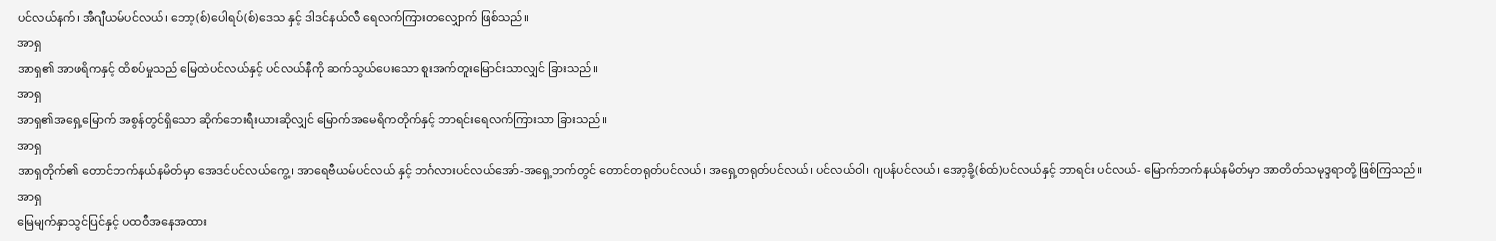ပင်လယ်နက်၊ အီဂျီယမ်ပင်လယ်၊ ဘော့(စ်)ပေါရပ်(စ်)ဒေသ နှင့် ဒါဒင်နယ်လီ ရေလက်ကြားတလျှောက် ဖြစ်သည်။
အာရှ
အာရှ၏ အာဖရိကနှင့် ထိစပ်မှုသည် မြေထဲပင်လယ်နှင့် ပင်လယ်နီကို ဆက်သွယ်ပေးသော စူးအက်တူးမြောင်းသာလျှင် ခြားသည်။
အာရှ
အာရှ၏အရှေ့မြောက် အစွန်တွင်ရှိသော ဆိုက်ဘေးရီးယားဆိုလျှင် မြောက်အမေရိကတိုက်နှင့် ဘာရင်းရေလက်ကြားသာ ခြားသည်။
အာရှ
အာရှတိုက်၏ တောင်ဘက်နယ်နမိတ်မှာ အေဒင်ပင်လယ်ကွေ့၊ အာရေဗီယမ်ပင်လယ် နှင့် ဘင်္ဂလားပင်လယ်အော်-အရှေ့ဘက်တွင် တောင်တရုတ်ပင်လယ်၊ အရှေ့တရုတ်ပင်လယ်၊ ပင်လယ်ဝါ၊ ဂျပန်ပင်လယ်၊ အော့ခို့(စ်ထ်)ပင်လယ်နှင့် ဘာရင်း ပင်လယ်- မြောက်ဘက်နယ်နမိတ်မှာ အာတိတ်သမုဒ္ဒရာတို့ ဖြစ်ကြသည်။
အာရှ
မြေမျက်နှာသွင်ပြင်နှင့် ပထဝီအနေအထား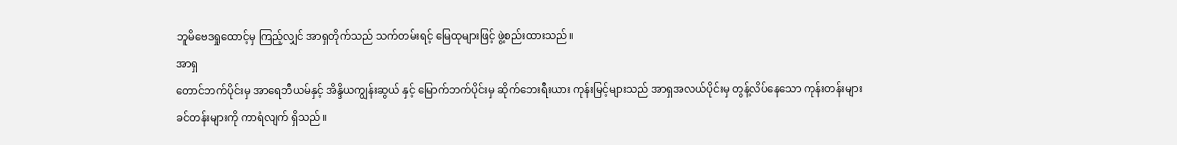ဘူမိဗေဒရှုထောင့်မှ ကြည့်လျှင် အာရှတိုက်သည် သက်တမ်းရင့် မြေထုများဖြင့် ဖွဲ့စည်းထားသည်။
အာရှ
တောင်ဘက်ပိုင်းမှ အာရေဘီယမ်နှင့် အိန္ဒိယကျွန်းဆွယ် နှင့် မြောက်ဘက်ပိုင်းမှ ဆိုက်ဘေးရီးယား ကုန်းမြင့်များသည် အာရှအလယ်ပိုင်းမှ တွန့်လိပ်နေသော ကုန်းတန်းများ ခင်တန်းများကို ကာရံလျက် ရှိသည်။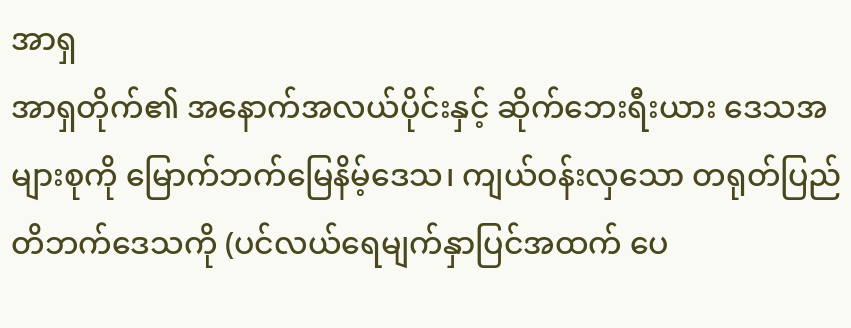အာရှ
အာရှတိုက်၏ အနောက်အလယ်ပိုင်းနှင့် ဆိုက်ဘေးရီးယား ဒေသအများစုကို မြောက်ဘက်မြေနိမ့်ဒေသ၊ ကျယ်ဝန်းလှသော တရုတ်ပြည် တိဘက်ဒေသကို (ပင်လယ်ရေမျက်နှာပြင်အထက် ပေ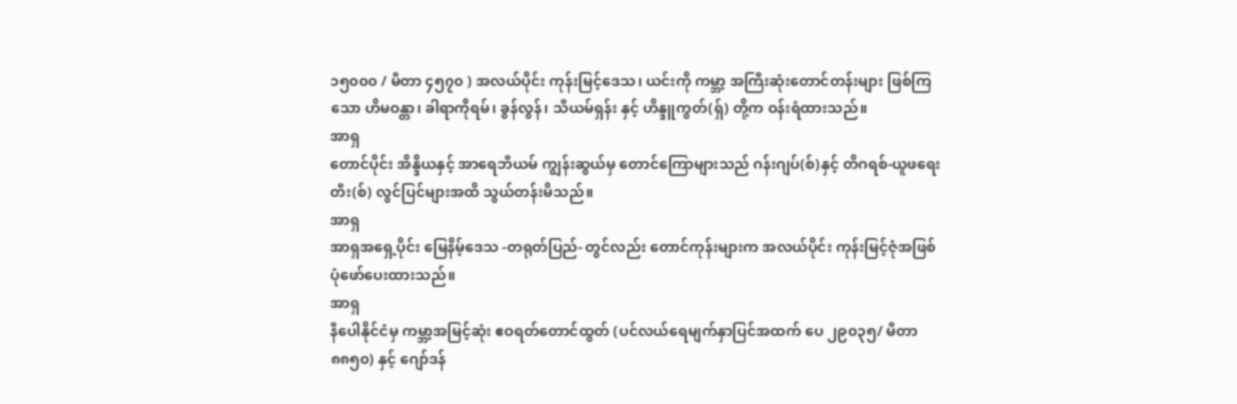၁၅၀၀၀ / မီတာ ၄၅၇၀ ) အလယ်ပိုင်း ကုန်းမြင့်ဒေသ၊ ယင်းကို ကမ္ဘာ့ အကြီးဆုံးတောင်တန်းများ ဖြစ်ကြသော ဟိမဝန္တာ၊ ခါရာကိုရမ်၊ ခွန်လွန်၊ သီယမ်ရှန်း နှင့် ဟိန္ဒူကွတ်(ရှ်) တို့က ဝန်းရံထားသည်။
အာရှ
တောင်ပိုင်း အိန္ဒိယနှင့် အာရေဘီယမ် ကျွန်းဆွယ်မှ တောင်ကြောများသည် ဂန်းဂျပ်(စ်)နှင့် တိဂရစ်-ယူဖရေးတီး(စ်) လွင်ပြင်များအထိ သွယ်တန်းမိသည်။
အာရှ
အာရှအရှေ့ပိုင်း မြေနိမ့်ဒေသ -တရုတ်ပြည်- တွင်လည်း တောင်ကုန်းများက အလယ်ပိုင်း ကုန်းမြင့်ဇုံအဖြစ် ပုံဖော်ပေးထားသည်။
အာရှ
နီပေါနိုင်ငံမှ ကမ္ဘာ့အမြင့်ဆုံး ဧဝရတ်တောင်ထွတ် (ပင်လယ်ရေမျက်နှာပြင်အထက် ပေ ၂၉၀၃၅/ မီတာ ၈၈၅၀) နှင့် ဂျော်ဒန်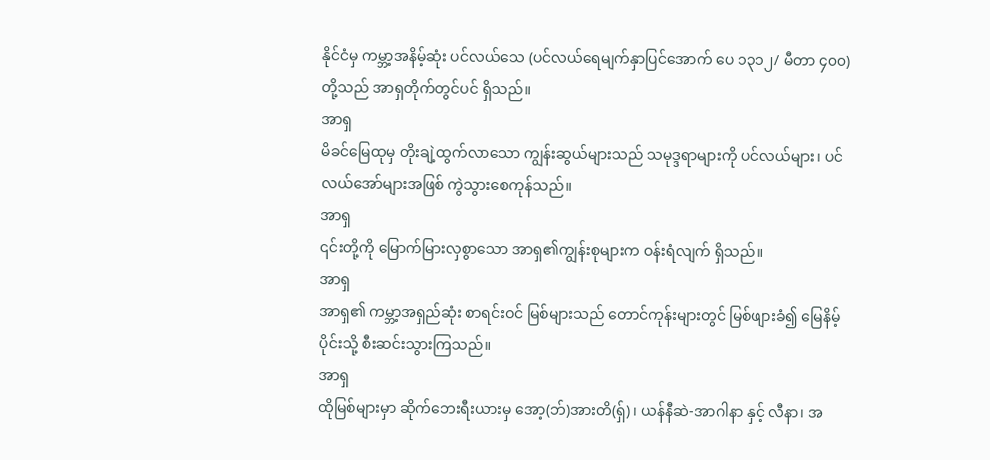နိုင်ငံမှ ကမ္ဘာ့အနိမ့်ဆုံး ပင်လယ်သေ (ပင်လယ်ရေမျက်နှာပြင်အောက် ပေ ၁၃၁၂/ မီတာ ၄၀၀) တို့သည် အာရှတိုက်တွင်ပင် ရှိသည်။
အာရှ
မိခင်မြေထုမှ တိုးချဲ့ထွက်လာသော ကျွန်းဆွယ်များသည် သမုဒ္ဒရာများကို ပင်လယ်များ၊ ပင်လယ်အော်များအဖြစ် ကွဲသွားစေကုန်သည်။
အာရှ
၎င်းတို့ကို မြောက်မြားလှစွာသော အာရှ၏ကျွန်းစုများက ဝန်းရံလျက် ရှိသည်။
အာရှ
အာရှ၏ ကမ္ဘာ့အရှည်ဆုံး စာရင်းဝင် မြစ်များသည် တောင်ကုန်းများတွင် မြစ်ဖျားခံ၍ မြေနိမ့်ပိုင်းသို့ စီးဆင်းသွားကြသည်။
အာရှ
ထိုမြစ်များမှာ ဆိုက်ဘေးရီးယားမှ အော့(ဘ်)အားတိ(ရှ်)၊ ယန်နီဆဲ-အာဂါနာ နှင့် လီနာ၊ အ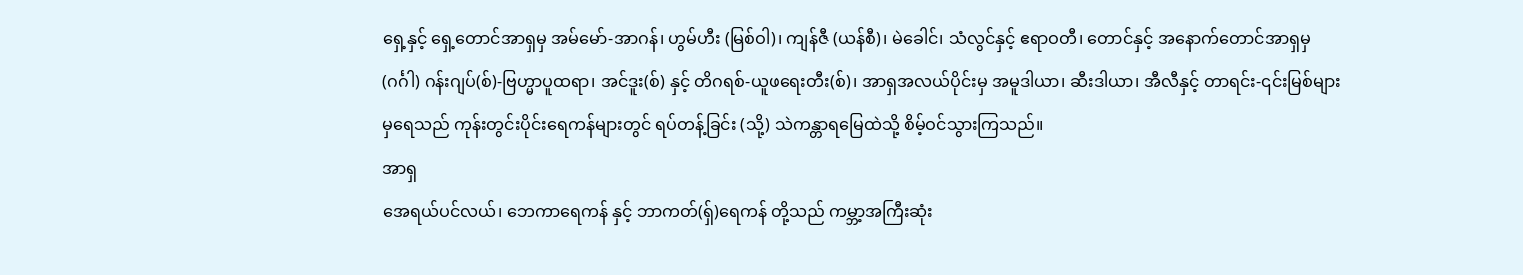ရှေ့နှင့် ရှေ့တောင်အာရှမှ အမ်မော်-အာဂန်၊ ဟွမ်ဟီး (မြစ်ဝါ)၊ ကျန်ဇီ (ယန်စီ)၊ မဲခေါင်၊ သံလွင်နှင့် ဧရာဝတီ၊ တောင်နှင့် အနောက်တောင်အာရှမှ (ဂင်္ဂါ) ဂန်းဂျပ်(စ်)-ဗြဟ္မာပူထရာ၊ အင်ဒူး(စ်) နှင့် တိဂရစ်-ယူဖရေးတီး(စ်)၊ အာရှအလယ်ပိုင်းမှ အမူဒါယာ၊ ဆီးဒါယာ၊ အီလီနှင့် တာရင်း-၎င်းမြစ်များမှရေသည် ကုန်းတွင်းပိုင်းရေကန်များတွင် ရပ်တန့်ခြင်း (သို့) သဲကန္တာရမြေထဲသို့ စိမ့်ဝင်သွားကြသည်။
အာရှ
အေရယ်ပင်လယ်၊ ဘေကာရေကန် နှင့် ဘာကတ်(ရှ်)ရေကန် တို့သည် ကမ္ဘာ့အကြီးဆုံး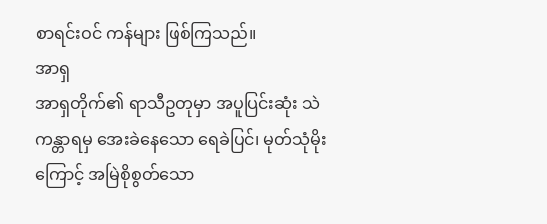စာရင်းဝင် ကန်များ ဖြစ်ကြသည်။
အာရှ
အာရှတိုက်၏ ရာသီဥတုမှာ အပူပြင်းဆုံး သဲကန္တာရမှ အေးခဲနေသော ရေခဲပြင်၊ မုတ်သုံမိုးကြောင့် အမြဲစိုစွတ်သော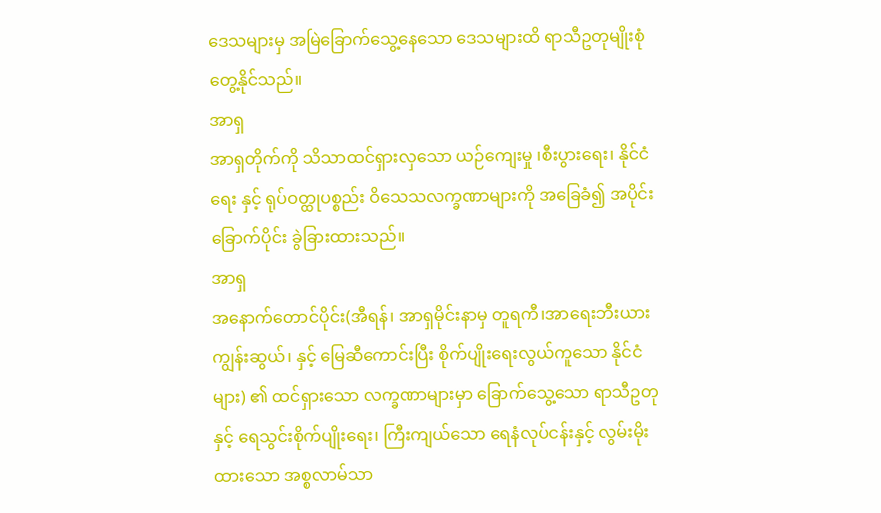ဒေသများမှ အမြဲခြောက်သွေ့နေသော ဒေသများထိ ရာသီဥတုမျိုးစုံ တွေ့နိုင်သည်။
အာရှ
အာရှတိုက်ကို သိသာထင်ရှားလှသော ယဉ်‌ကျေးမှု ၊စီးပွားရေး၊ နိုင်ငံရေး နှင့် ရုပ်ဝတ္ထုပစ္စည်း ဝိသေသလက္ခဏာများကို အခြေခံ၍ အပိုင်းခြောက်ပိုင်း ခွဲခြားထားသည်။
အာရှ
အနောက်တောင်ပိုင်း(အီရန်၊ အာရှမိုင်းနာမှ တူရကီ၊အာရေးဘီးယားကျွန်းဆွယ်၊ နှင့် မြေဆီကောင်းပြီး စိုက်ပျိုးရေးလွယ်ကူသော နိုင်ငံများ) ၏ ထင်ရှားသော လက္ခဏာများမှာ ခြောက်သွေ့သော ရာသီဥတုနှင့် ရေသွင်းစိုက်ပျိုးရေး၊ ကြီးကျယ်သော ရေနံလုပ်ငန်းနှင့် လွမ်းမိုးထားသော အစ္စလာမ်သာ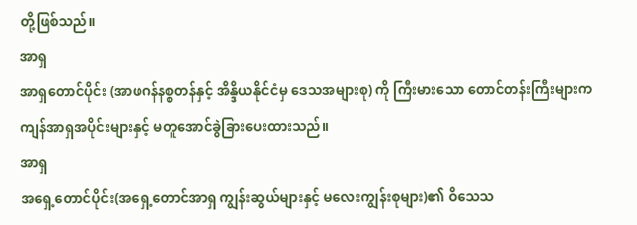တို့ဖြစ်သည်။
အာရှ
အာရှတောင်ပိုင်း (အာဖဂန်နစ္စတန်နှင့် အိန္ဒိယနိုင်ငံမှ ဒေသအများစု) ကို ကြီးမားသော တောင်တန်းကြီးများက ကျန်အာရှအပိုင်းများနှင့် မတူအောင်ခွဲခြားပေးထားသည်။
အာရှ
အရှေ့တောင်ပိုင်း(အရှေ့တောင်အာရှ ကျွန်းဆွယ်များနှင့် မလေးကျွန်းစုများ)၏ ဝိသေသ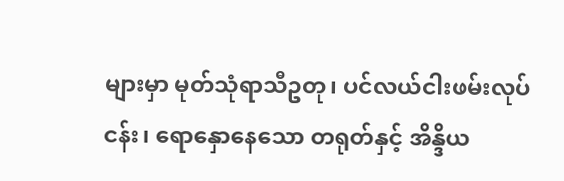များမှာ မုတ်သုံရာသီဥတု၊ ပင်လယ်ငါးဖမ်းလုပ်ငန်း၊ ရောနှောနေသော တရုတ်နှင့် အိန္ဒိယ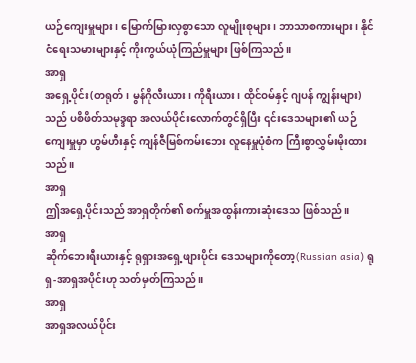ယဉ်ကျေးမှူများ၊ မြောက်မြားလှစွာသော လူမျိုးစုများ၊ ဘာသာစကားများ၊ နိုင်ငံရေးသမားများနှင့် ကိုးကွယ်ယုံကြည်မှူများ ဖြစ်ကြသည်။
အာရှ
အရှေ့ပိုင်း(တရုတ်၊ မွန်ဂိုလီးယား၊ ကိုရီးယား၊ ထိုင်ဝမ်နှင့် ဂျပန် ကျွန်းများ)သည် ပစိဖိတ်သမုဒ္ဒရာ အလယ်ပိုင်းလောက်တွင်ရှိပြီး ၎င်းဒေသများ၏ ယဉ်ကျေးမှူမှာ ဟွမ်ဟီးနှင့် ကျန်ဇီမြစ်ကမ်းဘေး လူနေမှူပုံစံက ကြီးစွာလွှမ်းမိုးထားသည်။
အာရှ
ဤအရှေ့ပိုင်းသည် အာရှတိုက်၏ စက်မှူအထွန်းကားဆုံးဒေသ ဖြစ်သည်။
အာရှ
ဆိုက်ဘေးရီးယားနှင့် ရုရှားအရှေ့ဖျားပိုင်း ဒေသများကိုတော့(Russian asia) ရုရှ-အာရှအပိုင်းဟု သတ်မှတ်ကြသည်။
အာရှ
အာရှအလယ်ပိုင်း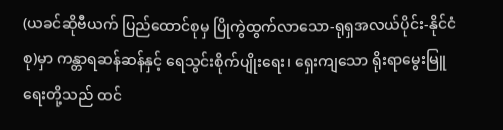(ယခင်ဆိုဗီယက် ပြည်ထောင်စုမှ ပြိုကွဲထွက်လာသော-ရုရှအလယ်ပိုင်း-နိုင်ငံစု)မှာ ကန္တာရဆန်ဆန်နှင့် ရေသွင်းစိုက်ပျိုးရေး၊ ရှေးကျသော ရိုးရာမွေးမြူရေးတို့သည် ထင်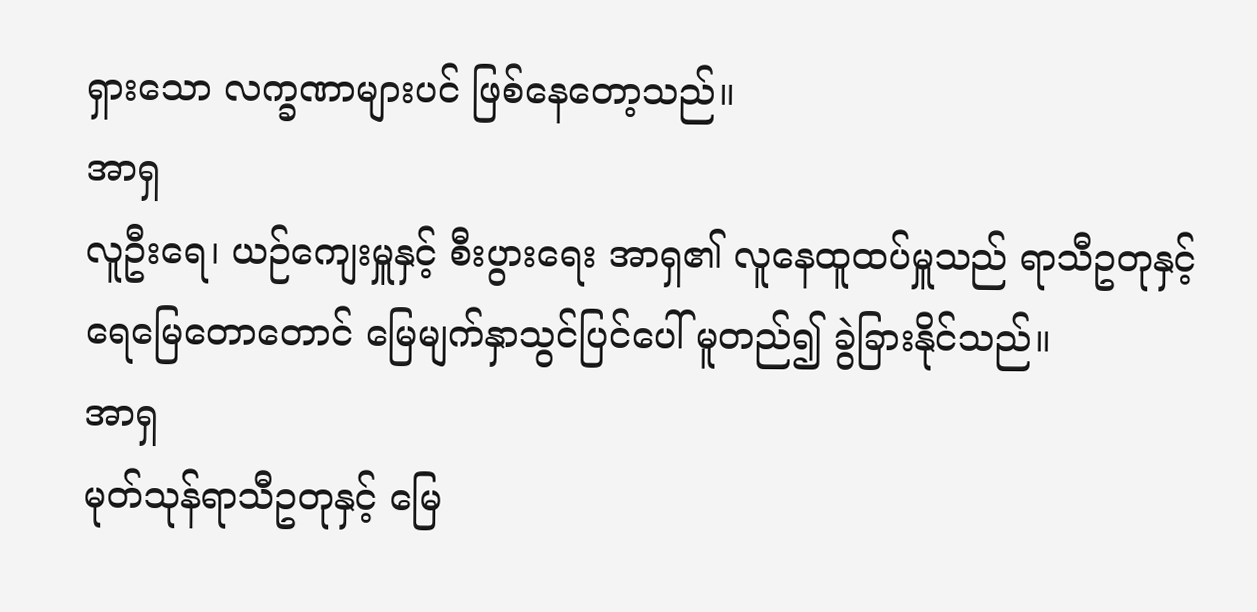ရှားသော လက္ခဏာများပင် ဖြစ်နေတော့သည်။
အာရှ
လူဦးရေ၊ ယဉ်ကျေးမှူနှင့် စီးပွားရေး အာရှ၏ လူနေထူထပ်မှူသည် ရာသီဥတုနှင့် ရေမြေတောတောင် မြေမျက်နှာသွင်ပြင်ပေါ် မူတည်၍ ခွဲခြားနိုင်သည်။
အာရှ
မုတ်သုန်ရာသီဥတုနှင့် မြေ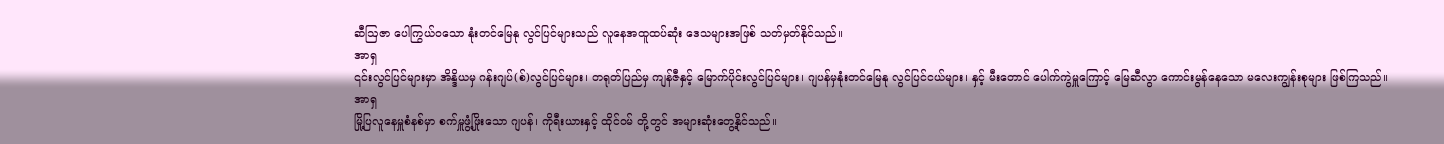ဆီဩဇာ ပေါကြွယ်၀သော နုံးတင်မြေနု လွင်ပြင်များသည် လူနေအထူထပ်ဆုံး ဒေသများအဖြစ် သတ်မှတ်နိုင်သည်။
အာရှ
၎င်းလွင်ပြင်များမှာ အိန္ဒိယမှ ဂန်းဂျပ်(စ်)လွင်ပြင်များ၊ တရုတ်ပြည်မှ ကျန်ဇီနှင့် မြောက်ပိုင်းလွင်ပြင်များ၊ ဂျပန်မှနုံးတင်မြေနု လွင်ပြင်ငယ်များ၊ နှင့် မီးတောင် ပေါက်ကွဲမှူကြောင့် မြေဆီလွာ ကောင်းမွန်နေသော မလေးကျွန်းစုများ ဖြစ်ကြသည်။
အာရှ
မြို့ပြလူနေမှူစံနစ်မှာ စက်မှူဖွံ့ဖြိုးသော ဂျပန်၊ ကိုရီးယားနှင့် ထိုင်ဝမ် တို့တွင် အများဆုံးတွေ့နိုင်သည်။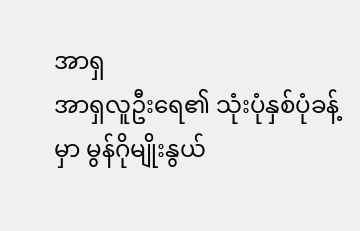အာရှ
အာရှလူဦးရေ၏ သုံးပုံနှစ်ပုံခန့်မှာ မွန်ဂိုမျိုးနွယ်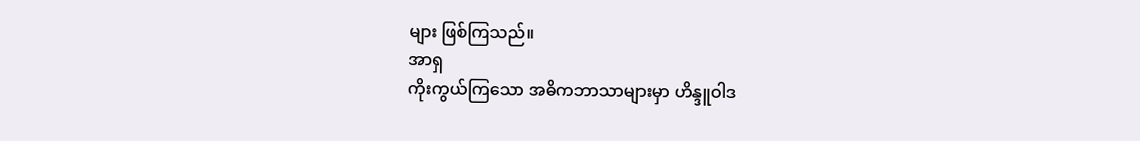များ ဖြစ်ကြသည်။
အာရှ
ကိုးကွယ်ကြသော အဓိကဘာသာများမှာ ဟိန္ဒူဝါဒ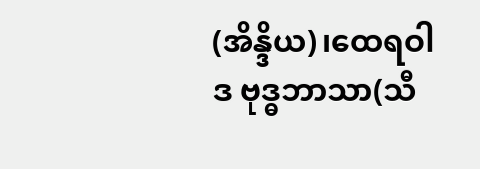(အိန္ဒိယ)၊ထေရဝါဒ ဗုဒ္ဓဘာသာ(သီ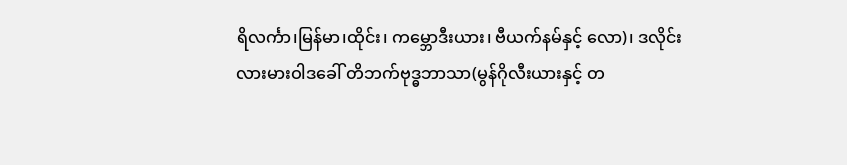ရိလင်္ကာ၊မြန်မာ၊ထိုင်း၊ ကမ္ဘောဒီးယား၊ ဗီယက်နမ်နှင့် လော)၊ ဒလိုင်းလားမားဝါဒခေါ် တိဘက်ဗုဒ္ဓဘာသာ(မွန်ဂိုလီးယားနှင့် တ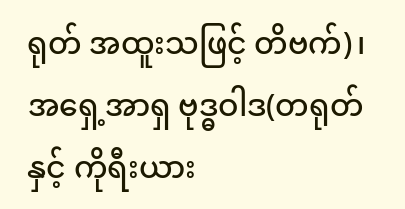ရုတ် အထူးသဖြင့် တိဗက်)၊ အရှေ့အာရှ ဗုဒ္ဓဝါဒ(တရုတ်နှင့် ကိုရီးယား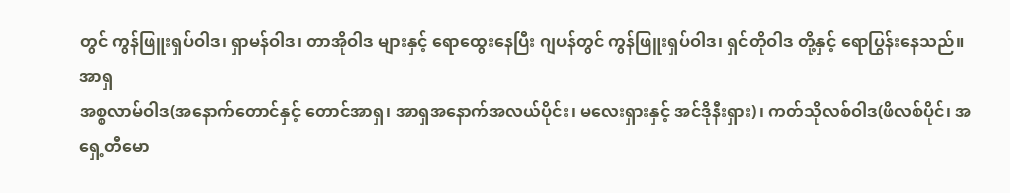တွင် ကွန်ဖြူးရှပ်ဝါဒ၊ ရှာမန်ဝါဒ၊ တာအိုဝါဒ များနှင့် ရောထွေးနေပြီး ဂျပန်တွင် ကွန်ဖြူးရှပ်ဝါဒ၊ ရှင်တိုဝါဒ တို့နှင့် ရောပြွန်းနေသည်။
အာရှ
အစ္စလာမ်ဝါဒ(အနောက်တောင်နှင့် တောင်အာရှ၊ အာရှအနောက်အလယ်ပိုင်း၊ မလေးရှားနှင့် အင်ဒိုနီးရှား)၊ ကတ်သိုလစ်ဝါဒ(ဖိလစ်ပိုင်၊ အရှေ့တီမော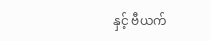နှင့် ဗီယက်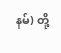နမ်) တို့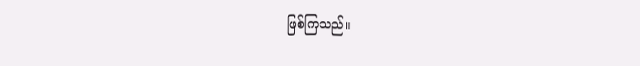ဖြစ်ကြသည်။